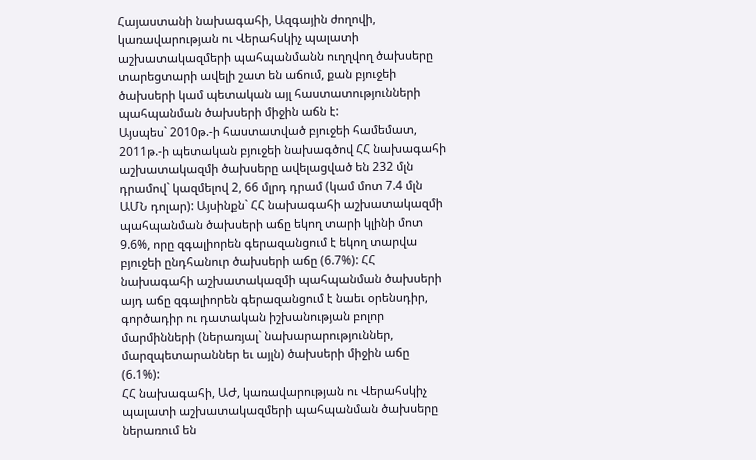Հայաստանի նախագահի, Ազգային ժողովի, կառավարության ու Վերահսկիչ պալատի աշխատակազմերի պահպանմանն ուղղվող ծախսերը տարեցտարի ավելի շատ են աճում, քան բյուջեի ծախսերի կամ պետական այլ հաստատությունների պահպանման ծախսերի միջին աճն է:
Այսպես` 2010թ.-ի հաստատված բյուջեի համեմատ, 2011թ.-ի պետական բյուջեի նախագծով ՀՀ նախագահի աշխատակազմի ծախսերը ավելացված են 232 մլն դրամով` կազմելով 2, 66 մլրդ դրամ (կամ մոտ 7.4 մլն ԱՄՆ դոլար): Այսինքն` ՀՀ նախագահի աշխատակազմի պահպանման ծախսերի աճը եկող տարի կլինի մոտ 9.6%, որը զգալիորեն գերազանցում է եկող տարվա բյուջեի ընդհանուր ծախսերի աճը (6.7%): ՀՀ նախագահի աշխատակազմի պահպանման ծախսերի այդ աճը զգալիորեն գերազանցում է նաեւ օրենսդիր, գործադիր ու դատական իշխանության բոլոր մարմինների (ներառյալ` նախարարություններ, մարզպետարաններ եւ այլն) ծախսերի միջին աճը (6.1%):
ՀՀ նախագահի, ԱԺ, կառավարության ու Վերահսկիչ պալատի աշխատակազմերի պահպանման ծախսերը ներառում են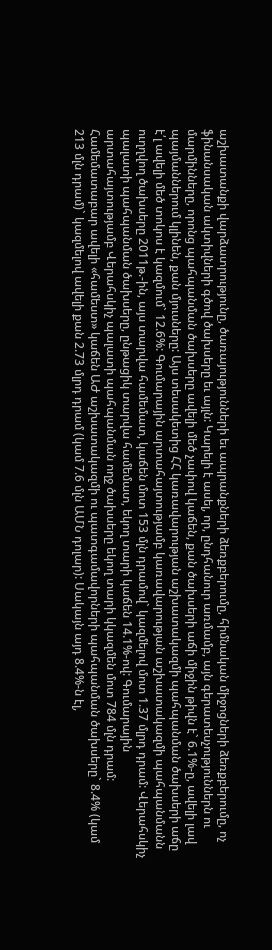աշխատանքի վարձատրությունը, ծառայությունների եւ ապրանքների ձեռքբերումը, հիմնական միջոցների ձեռքբերումը, ոչ ֆինանսական ակտիվների գծով ծախսերը եւ այլն: Կարելի է ասել, որ, ընդհանուր առմամբ, այն գերատեսչություններն ու մարմինները, որոնց պահպանման ծախսերը ավելի մեծ չափով կաճեն, քան ծախսերի աճի միջին թիվն է` 6.1%-ը, ավելի լավ պայմաններում կլինեն, քան մյուսները: Այս տեսակետից ՀՀ կառավարության աշխատակազմի պահպանման ծախսերի աճը է՛լ ավելի մեծ տոկոս է կազմում` 12.6%: Գումարային արտահայտությամբ կառավարության աշխատակազմի պահպանմանն ուղղվող ծախսերը 2011թ.-ին, այս տարվա համեմատ, կաճեն մոտ 153 մլն դրամով` կազմելով մոտ 1.37 մլրդ դրամ: Վերահսկիչ պալատի պահպանման ծախսերը, ընթացիկ տարվա համեմատ, եկող տարի կաճեն 14.1%-ով: Գումարային արտահայտությամբ Վերահսկիչ պալատի պահպանման ողջ ծախսերը եկող տարի կկազմեն մոտ 784 մլն դրամ: Համեմատաբար ավելի «համեստ» կաճեն ԱԺ աշխատակազմի ու պատգամավորների պահպանման ծախսերը` 8.4% (կամ 213 մլն դրամ)` կազմելով ավելի քան 2.73 մլրդ դրամ (կամ 7.6 մլն ԱՄՆ դոլար): Սակայն այդ 8.4%-ն էլ,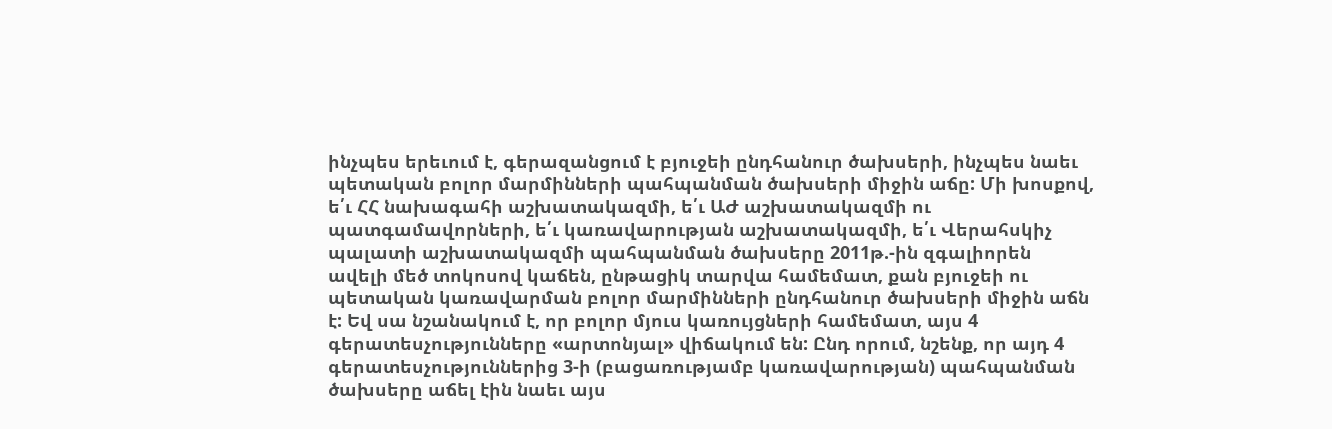ինչպես երեւում է, գերազանցում է բյուջեի ընդհանուր ծախսերի, ինչպես նաեւ պետական բոլոր մարմինների պահպանման ծախսերի միջին աճը: Մի խոսքով, ե՛ւ ՀՀ նախագահի աշխատակազմի, ե՛ւ ԱԺ աշխատակազմի ու պատգամավորների, ե՛ւ կառավարության աշխատակազմի, ե՛ւ Վերահսկիչ պալատի աշխատակազմի պահպանման ծախսերը 2011թ.-ին զգալիորեն ավելի մեծ տոկոսով կաճեն, ընթացիկ տարվա համեմատ, քան բյուջեի ու պետական կառավարման բոլոր մարմինների ընդհանուր ծախսերի միջին աճն է: Եվ սա նշանակում է, որ բոլոր մյուս կառույցների համեմատ, այս 4 գերատեսչությունները «արտոնյալ» վիճակում են: Ընդ որում, նշենք, որ այդ 4 գերատեսչություններից 3-ի (բացառությամբ կառավարության) պահպանման ծախսերը աճել էին նաեւ այս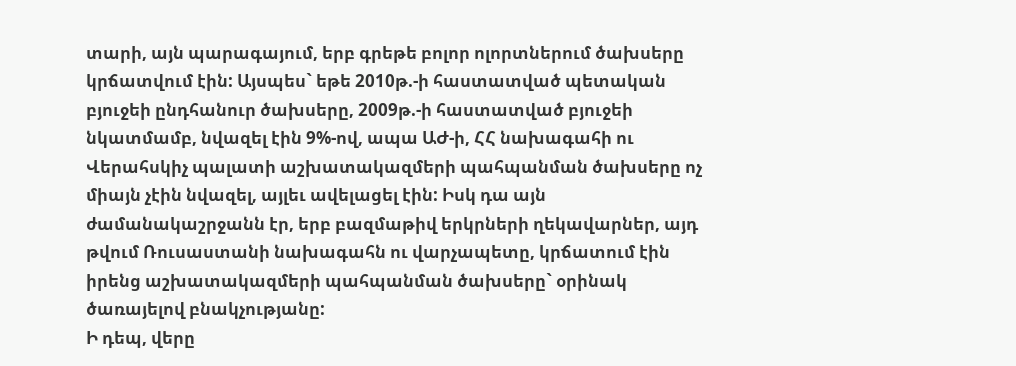տարի, այն պարագայում, երբ գրեթե բոլոր ոլորտներում ծախսերը կրճատվում էին: Այսպես` եթե 2010թ.-ի հաստատված պետական բյուջեի ընդհանուր ծախսերը, 2009թ.-ի հաստատված բյուջեի նկատմամբ, նվազել էին 9%-ով, ապա ԱԺ-ի, ՀՀ նախագահի ու Վերահսկիչ պալատի աշխատակազմերի պահպանման ծախսերը ոչ միայն չէին նվազել, այլեւ ավելացել էին: Իսկ դա այն ժամանակաշրջանն էր, երբ բազմաթիվ երկրների ղեկավարներ, այդ թվում Ռուսաստանի նախագահն ու վարչապետը, կրճատում էին իրենց աշխատակազմերի պահպանման ծախսերը` օրինակ ծառայելով բնակչությանը:
Ի դեպ, վերը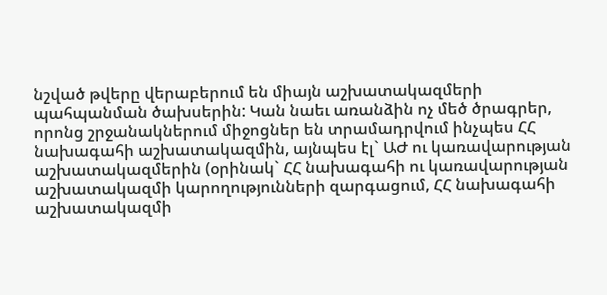նշված թվերը վերաբերում են միայն աշխատակազմերի պահպանման ծախսերին: Կան նաեւ առանձին ոչ մեծ ծրագրեր, որոնց շրջանակներում միջոցներ են տրամադրվում ինչպես ՀՀ նախագահի աշխատակազմին, այնպես էլ` ԱԺ ու կառավարության աշխատակազմերին (օրինակ` ՀՀ նախագահի ու կառավարության աշխատակազմի կարողությունների զարգացում, ՀՀ նախագահի աշխատակազմի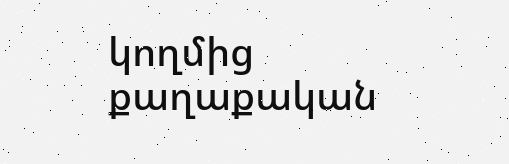կողմից քաղաքական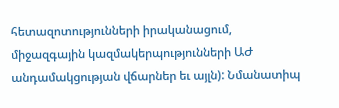հետազոտությունների իրականացում, միջազգային կազմակերպությունների ԱԺ անդամակցության վճարներ եւ այլն): Նմանատիպ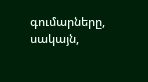գումարները, սակայն,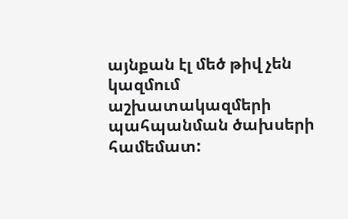այնքան էլ մեծ թիվ չեն կազմում աշխատակազմերի պահպանման ծախսերի համեմատ: